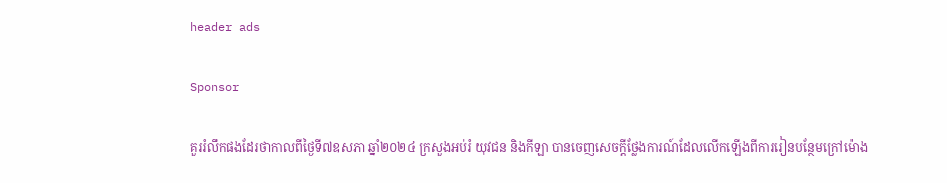header ads

Sponsor

គួររំលឹកផងដែរថាកាលពីថ្ងៃទី៧ឧសភា ឆ្នាំ២០២៤ ក្រសួងអប់រំ យុវជន និងកីឡា បានចេញសេចក្តីថ្លែងការណ៍ដែលលើកឡើងពីការរៀនបន្ថែមក្រៅម៉ោង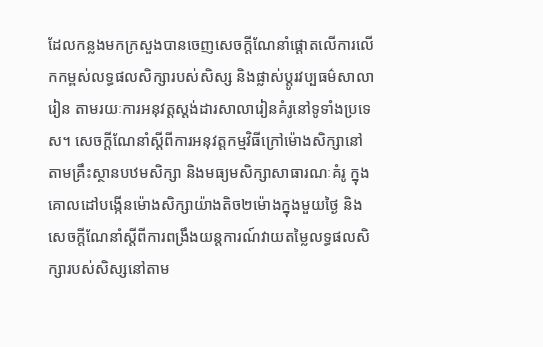ដែលកន្លងមកក្រសួងបានចេញសេចក្តីណែនាំផ្តោតលើការលើកកម្ពស់លទ្ធផលសិក្សារបស់សិស្ស និងផ្លាស់ប្ដូរវប្បធម៌សាលារៀន តាមរយៈការអនុវត្តស្ដង់ដារសាលារៀនគំរូនៅទូទាំងប្រទេស។ សេចក្តីណែនាំស្តីពីការអនុវត្តកម្មវិធីក្រៅម៉ោងសិក្សានៅតាមគ្រឹះស្ថានបឋមសិក្សា និងមធ្យមសិក្សាសាធារណៈគំរូ ក្នុងគោលដៅបង្កើនម៉ោងសិក្សាយ៉ាងតិច២ម៉ោងក្នុងមួយថ្ងៃ និងសេចក្តីណែនាំស្តីពីការពង្រឹងយន្តការណ៍វាយតម្លៃលទ្ធផលសិក្សារបស់សិស្សនៅតាម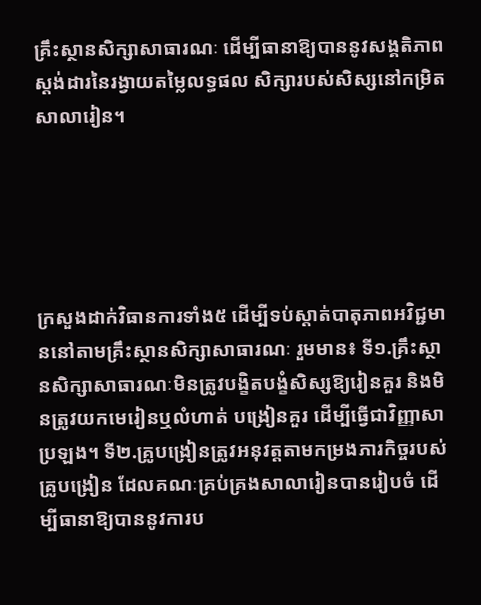គ្រឹះស្ថានសិក្សាសាធារណៈ ដើម្បីធានាឱ្យបាននូវសង្គតិភាពស្ដង់ដារនៃរង្វាយតម្លៃលទ្ធផល សិក្សារបស់សិស្សនៅកម្រិតសាលារៀន។





ក្រសួងដាក់វិធានការទាំង៥ ដើម្បីទប់ស្តាត់បាតុភាពអវិជ្ជមាននៅតាមគ្រឹះស្ថានសិក្សាសាធារណៈ រួមមាន៖ ទី១.គ្រឹះស្ថានសិក្សាសាធារណៈមិនត្រូវបង្ខិតបង្ខំសិស្សឱ្យរៀនគួរ និងមិនត្រូវយកមេរៀនឬលំហាត់ បង្រៀនគួរ ដើម្បីធ្វើជាវិញ្ញាសាប្រឡង។ ទី២.គ្រូបង្រៀនត្រូវអនុវត្តតាមកម្រងភារកិច្ចរបស់គ្រូបង្រៀន ដែលគណៈគ្រប់គ្រងសាលារៀនបានរៀបចំ ដើម្បីធានាឱ្យបាននូវការប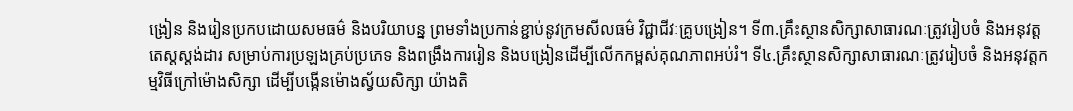ង្រៀន និងរៀនប្រកបដោយសមធម៌ និងបរិយាបន្ន ព្រមទាំងប្រកាន់ខ្ជាប់នូវក្រមសីលធម៌ វិជ្ជាជីវៈគ្រូបង្រៀន។ ទី៣.គ្រឹះស្ថានសិក្សាសាធារណៈត្រូវរៀបចំ និងអនុវត្តតេស្តស្ដង់ដារ សម្រាប់ការប្រឡងគ្រប់ប្រភេទ និងពង្រឹងការរៀន និងបង្រៀនដើម្បីលើកកម្ពស់គុណភាពអប់រំ។ ទី៤.គ្រឹះស្ថានសិក្សាសាធារណៈត្រូវរៀបចំ និងអនុវត្តកម្មវិធីក្រៅម៉ោងសិក្សា ដើម្បីបង្កើនម៉ោងស្វ័យសិក្សា យ៉ាងតិ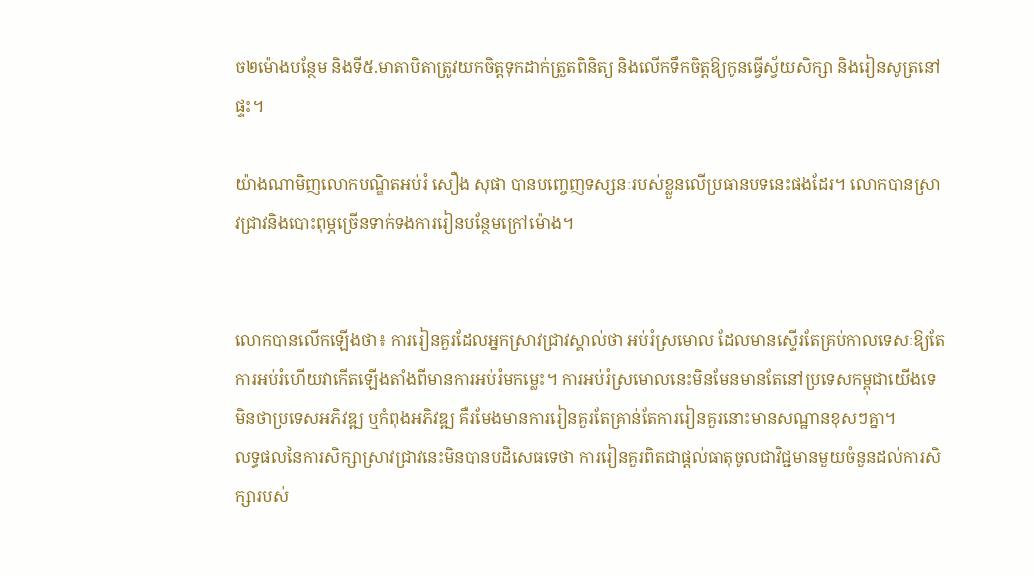ច២ម៉ោងបន្ថែម និងទី៥.មាតាបិតាត្រូវយកចិត្តទុកដាក់ត្រួតពិនិត្យ និងលើកទឹកចិត្តឱ្យកូនធ្វើស្វ័យសិក្សា និងរៀនសូត្រនៅផ្ទះ។

យ៉ាងណាមិញលោកបណ្ឌិតអប់រំ សឿង សុផា បានបញ្ចេញទស្សនៈរបស់ខ្លួនលើប្រធានបទនេះផងដែរ។ លោកបានស្រាវជ្រាវនិងបោះពុម្ភច្រើនទាក់ទងការរៀនបន្ថែមក្រៅម៉ោង។


លោកបានលើកឡើងថា៖ ការរៀនគួរដែលអ្នកស្រាវជ្រាវស្គាល់ថា អប់រំស្រមោល ដែលមានស្ទើរតែគ្រប់កាលទេសៈឱ្យតែការអប់រំហើយវាកើតឡើងតាំងពីមានការអប់រំមកម្លេះ។ ការអប់រំស្រមោលនេះមិនមែនមានតែនៅប្រទេសកម្ពុជាយើងទេ មិនថាប្រទេសអភិវឌ្ឍ ឬកំពុងអភិវឌ្ឍ គឺរមែងមានការរៀនគួរតែគ្រាន់តែការរៀនគួរនោះមានសណ្ឋានខុសៗគ្នា។
លទ្ធផលនៃការសិក្សាស្រាវជ្រាវនេះមិនបានបដិសេធទេថា ការរៀនគួរពិតជាផ្តល់ធាតុចូលជាវិជ្ជមានមួយចំនួនដល់ការសិក្សារបស់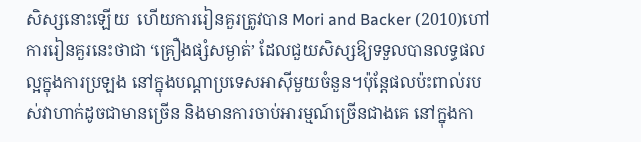សិស្សនោះឡើយ  ហើយការរៀនគួរត្រូវបាន Mori and Backer (2010)ហៅការរៀនគួរនេះថាជា ‘គ្រឿងផ្សំសម្ងាត់’ ដែលជួយសិស្សឱ្យទទួលបានលទ្ធផលល្អក្នុងការប្រឡង នៅក្នុងបណ្តាប្រទេសអាស៊ីមួយចំនួន។ប៉ុន្តែផលប៉ះពាល់របស់វាហាក់ដូចជាមានច្រើន និងមានការចាប់អារម្មណ៍ច្រើនជាងគេ នៅក្នុងកា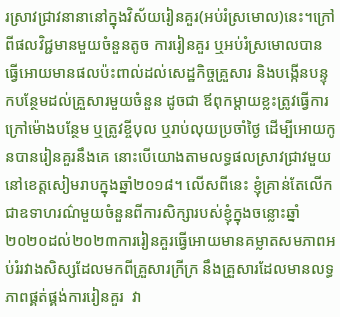រស្រាវជ្រាវនានានៅក្នុងវិស័យរៀនគួរ(អប់រំស្រមោល)នេះ។ក្រៅពីផលវិជ្ជមានមួយចំនួនតូច ការរៀនគួរ ឬអប់រំស្រមោលបានធ្វើអោយមានផលប៉ះពាល់ដល់សេដ្ឋកិច្ចគ្រួសារ និងបង្កើនបន្ទុកបន្ថែមដល់គ្រួសារមួយចំនួន ដូចជា ឪពុកម្តាយខ្លះត្រូវធ្វើការក្រៅម៉ោងបន្ថែម ឬត្រូវខ្ចីបុល ឬរាប់លុយប្រចាំថ្ងៃ ដើម្បីអោយកូនបានរៀនគួរនឹងគេ នោះបើយោងតាមលទ្ធផលស្រាវជ្រាវមួយនៅខេត្តសៀមរាបក្នុងឆ្នាំ២០១៨។ លើសពីនេះ ខ្ញុំគ្រាន់តែលើកជាឧទាហរណ៌មួយចំនួនពីការសិក្សារបស់ខ្ញុំក្នុងចន្លោះឆ្នាំ២០២០ដល់២០២៣ការរៀនគួរធ្វើអោយមានគម្លាតសមភាពអប់រំរវាងសិស្សដែលមកពីគ្រួសារក្រីក្រ នឹងគ្រួសារដែលមានលទ្ធភាពផ្គត់ផ្គង់ការរៀនគួរ  វា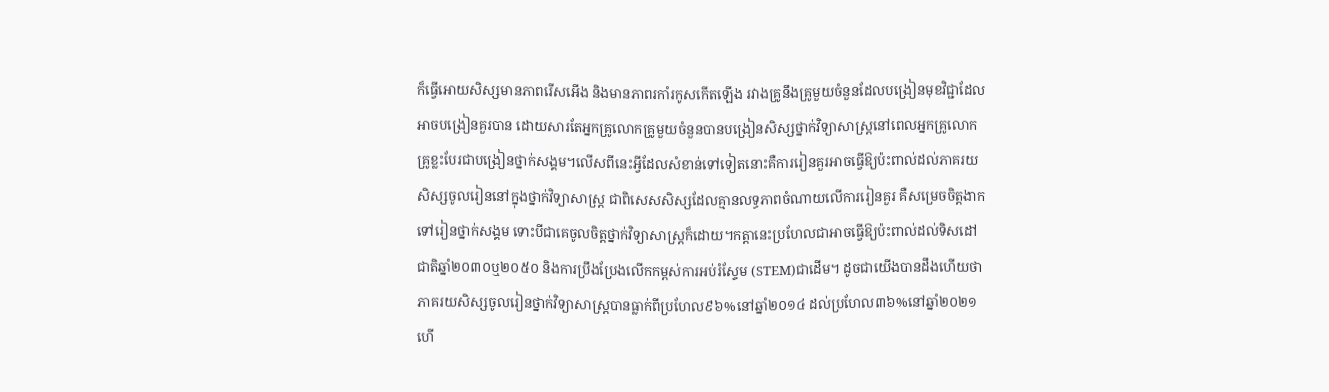ក៏ធ្វើអោយសិស្សមានភាពរើសអើង និងមានភាពរកាំរកូសកើតឡើង រវាងគ្រូនឹងគ្រូមួយចំនួនដែលបង្រៀនមុខវិជ្ជាដែលអាចបង្រៀនគួរបាន ដោយសារតែអ្នកគ្រូលោកគ្រូមួយចំនួនបានបង្រៀនសិស្សថ្នាក់វិទ្យាសាស្ត្រនៅពេលអ្នកគ្រូលោកគ្រូខ្លះបែរជាបង្រៀនថ្នាក់សង្គម។លើសពីនេះអ្វីដែលសំខាន់ទៅទៀតនោះគឺការរៀនគួរអាចធ្វើឱ្យប៉ះពាល់ដល់ភាគរយសិស្សចូលរៀននៅក្នុងថ្នាក់វិទ្យាសាស្ត្រ ជាពិសេសសិស្សដែលគ្មានលទ្ធភាពចំណាយលើការរៀនគួរ គឺសម្រេចចិត្តងាកទៅរៀនថ្នាក់សង្គម ទោះបីជាគេចូលចិត្តថ្នាក់វិទ្យាសាស្ត្រក៏ដោយ។កត្តានេះប្រហែលជាអាចធ្វើឱ្យប៉ះពាល់ដល់ទិសដៅជាតិឆ្នាំ២០៣០ឬ២០៥០ និងការប្រឹងប្រែងលើកកម្ពស់ការអប់រំស្ទែម (STEM)ជាដើម។ ដូចជាយើងបានដឹងហើយថា ភាគរយសិស្សចូលរៀនថ្នាក់វិទ្យាសាស្ត្របានធ្លាក់ពីប្រហែល៩៦%នៅឆ្នាំ២០១៤ ដល់ប្រហែល៣៦%នៅឆ្នាំ២០២១ ហើ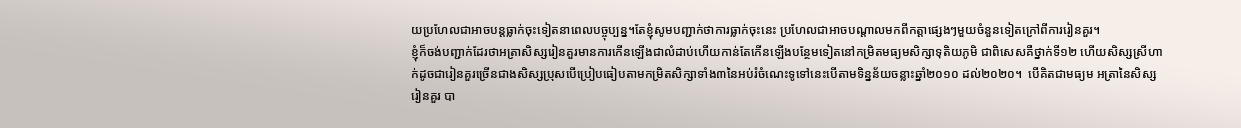យប្រហែលជាអាចបន្តធ្លាក់ចុះទៀតនាពេលបច្ចុប្បន្ន។តែខ្ញុំសូមបញ្ជាក់ថាការធ្លាក់ចុះនេះ ប្រហែលជាអាចបណ្តាលមកពីកត្តាផ្សេងៗមួយចំនួនទៀតក្រៅពីការរៀនគួរ។
ខ្ញុំក៏ចង់បញ្ជាក់ដែរថាអត្រាសិស្សរៀនគួរមានការកើនឡើងជាលំដាប់ហើយកាន់តែកើនឡើងបន្ថែមទៀតនៅកម្រិតមធ្យមសិក្សាទុតិយភូមិ ជាពិសេសគឺថ្នាក់ទី១២ ហើយសិស្សស្រីហាក់ដូចជារៀនគួរច្រើនជាងសិស្សប្រុសបើប្រៀបធៀបតាមកម្រិតសិក្សាទាំង៣នៃអប់រំចំណេះទូទៅនេះបើតាមទិន្នន័យចន្លាះឆ្នាំ២០១០ ដល់២០២០។  បើគិតជាមធ្យម អត្រានៃសិស្សរៀនគួរ បា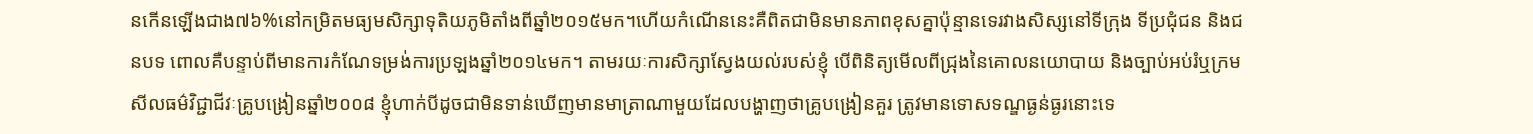នកើនឡើងជាង៧៦%នៅកម្រិតមធ្យមសិក្សាទុតិយភូមិតាំងពីឆ្នាំ២០១៥មក។ហើយកំណើននេះគឺពិតជាមិនមានភាពខុសគ្នាប៉ុន្មានទេរវាងសិស្សនៅទីក្រុង ទីប្រជុំជន និងជនបទ ពោលគឺបន្ទាប់ពីមានការកំណែទម្រង់ការប្រឡងឆ្នាំ២០១៤មក។ តាមរយៈការសិក្សាស្វែងយល់របស់ខ្ញុំ បើពិនិត្យមើលពីជ្រុងនៃគោលនយោបាយ និងច្បាប់អប់រំឬក្រមសីលធម៌វិជ្ជាជីវៈគ្រូបង្រៀនឆ្នាំ២០០៨ ខ្ញុំហាក់បីដូចជាមិនទាន់ឃើញមានមាត្រាណាមួយដែលបង្ហាញថាគ្រូបង្រៀនគួរ ត្រូវមានទោសទណ្ឌធ្ងន់ធ្ងរនោះទេ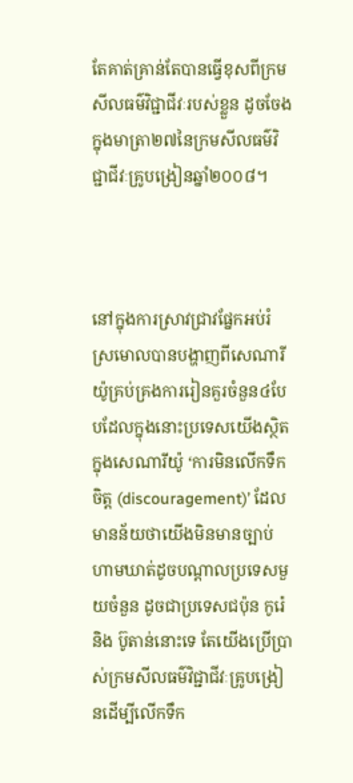តែគាត់គ្រាន់តែបានធ្វើខុសពីក្រមសីលធម៌វិជ្ជាជីវៈរបស់ខ្លួន ដូចចែងក្នុងមាត្រា២៧នៃក្រមសីលធម៌វិជ្ជាជីវៈគ្រូបង្រៀនឆ្នាំ២០០៨។



នៅក្នុងការស្រាវជ្រាវផ្នែកអប់រំស្រមោលបានបង្ហាញពីសេណារីយ៉ូគ្រប់គ្រងការរៀនគួរចំនួន៤បែបដែលក្នុងនោះប្រទេសយើងស្ថិតក្នុងសេណារីយ៉ូ ‘ការមិនលើកទឹកចិត្ត (discouragement)’ ដែលមានន័យថាយើងមិនមានច្បាប់ហាមឃាត់ដូចបណ្តាលប្រទេសមួយចំនួន ដូចជាប្រទេសជប៉ុន កូរ៉េ និង ប៊ូតាន់នោះទេ តែយើងប្រើប្រាស់ក្រមសីលធម៌វិជ្ជាជីវៈគ្រូបង្រៀនដើម្បីលើកទឹក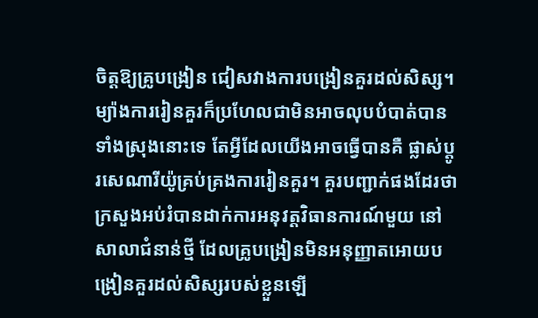ចិត្តឱ្យគ្រូបង្រៀន ជៀសវាងការបង្រៀនគួរដល់សិស្ស។ម្យ៉ាងការរៀនគួរក៏ប្រហែលជាមិនអាចលុបបំបាត់បានទាំងស្រុងនោះទេ តែអ្វីដែលយើងអាចធ្វើបានគឺ ផ្លាស់ប្តូរសេណារីយ៉ូគ្រប់គ្រងការរៀនគួរ។ គួរបញ្ជាក់ផងដែរថា ក្រសួងអប់រំបានដាក់ការអនុវត្តវិធានការណ៍មួយ នៅសាលាជំនាន់ថ្មី ដែលគ្រូបង្រៀនមិនអនុញ្ញាតអោយបង្រៀនគួរដល់សិស្សរបស់ខ្លួនឡើ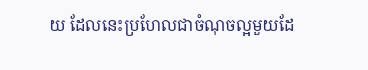យ ដែលនេះប្រហែលជាចំណុចល្អមួយដែ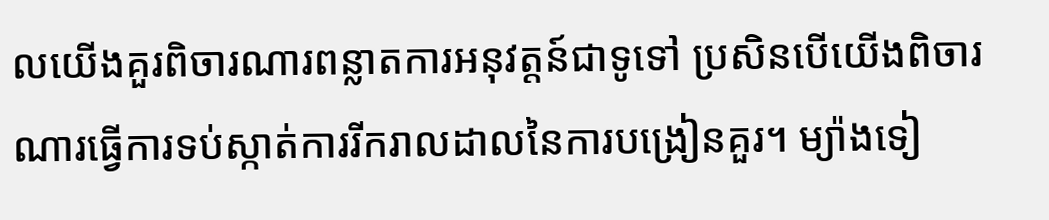លយើងគួរពិចារណារពន្លាតការអនុវត្តន៍ជាទូទៅ ប្រសិនបើយើងពិចារណារធ្វើការទប់ស្កាត់ការរីករាលដាលនៃការបង្រៀនគួរ។ ម្យ៉ាងទៀ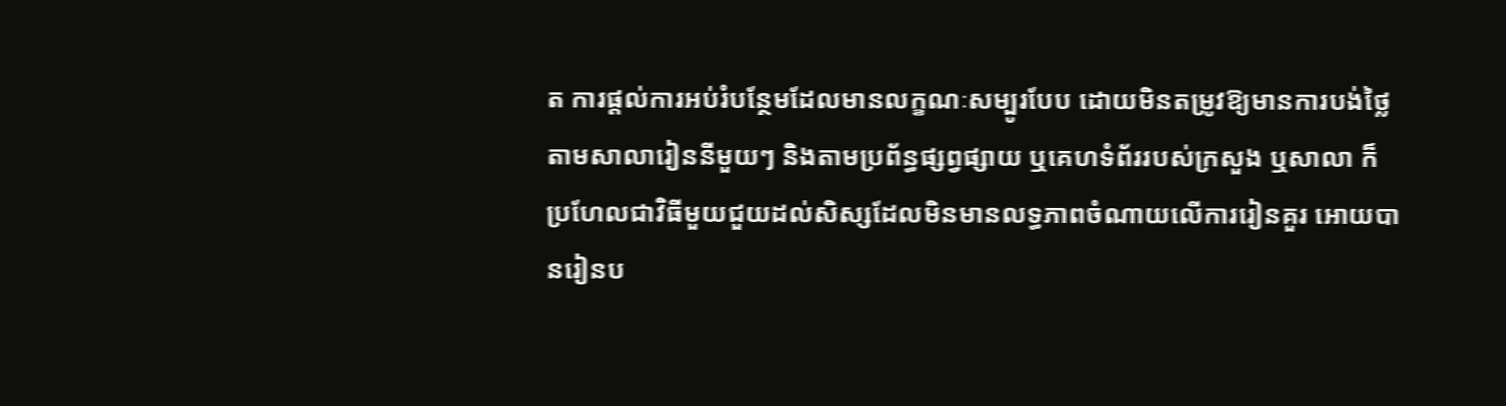ត ការផ្តល់ការអប់រំបន្ថែមដែលមានលក្ខណៈសម្បូរបែប ដោយមិនតម្រូវឱ្យមានការបង់ថ្លៃតាមសាលារៀននីមួយៗ និងតាមប្រព័ន្ធផ្សព្វផ្សាយ ឬគេហទំព័ររបស់ក្រសួង ឬសាលា ក៏ប្រហែលជាវិធីមួយជួយដល់សិស្សដែលមិនមានលទ្ធភាពចំណាយលើការរៀនគួរ អោយបានរៀនប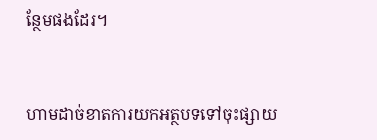ន្ថែមផងដែរ។


ហាមដាច់ខាតការយកអត្ថបទទៅចុះផ្សាយ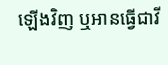ឡើងវិញ ឬអានធ្វើជាវី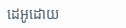ដេអូដោយ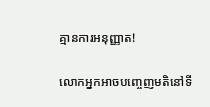គ្មានការអនុញ្ញាត!

លោកអ្នកអាចបញ្ចេញមតិនៅទី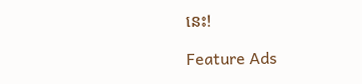នេះ!

Feature Ads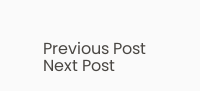Previous Post Next Post